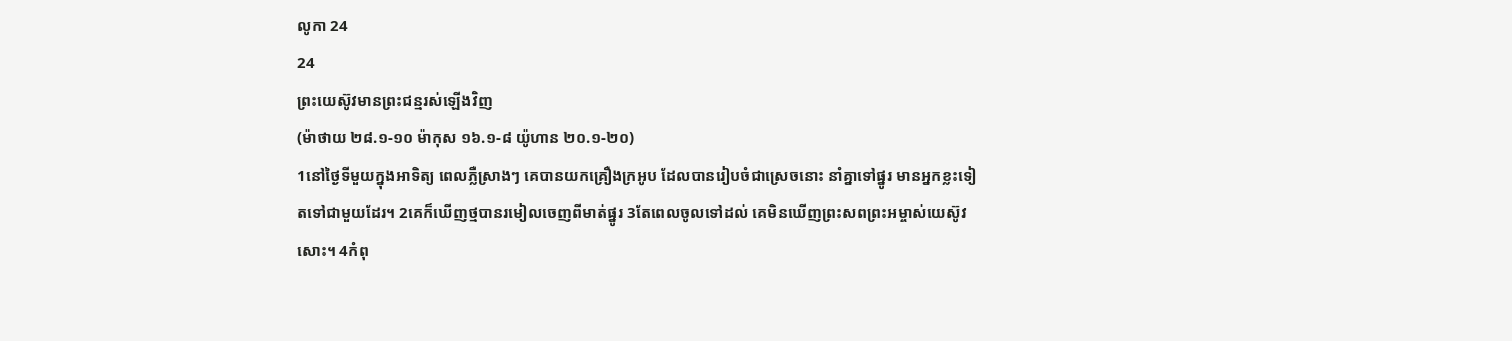លូកា 24
24
ព្រះយេស៊ូវមានព្រះជន្មរស់ឡើងវិញ
(ម៉ាថាយ ២៨.១-១០ ម៉ាកុស ១៦.១-៨ យ៉ូហាន ២០.១-២០)
1នៅថ្ងៃទីមួយក្នុងអាទិត្យ ពេលភ្លឺស្រាងៗ គេបានយកគ្រឿងក្រអូប ដែលបានរៀបចំជាស្រេចនោះ នាំគ្នាទៅផ្នូរ មានអ្នកខ្លះទៀតទៅជាមួយដែរ។ 2គេក៏ឃើញថ្មបានរមៀលចេញពីមាត់ផ្នូរ 3តែពេលចូលទៅដល់ គេមិនឃើញព្រះសពព្រះអម្ចាស់យេស៊ូវសោះ។ 4កំពុ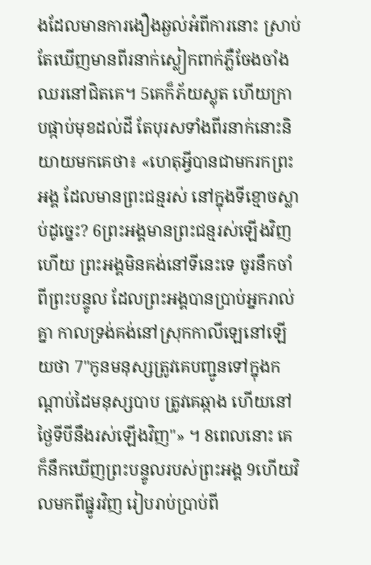ងដែលមានការងឿងឆ្ងល់អំពីការនោះ ស្រាប់តែឃើញមានពីរនាក់ស្លៀកពាក់ភ្លឺចែងចាំង ឈរនៅជិតគេ។ 5គេក៏ភ័យស្លុត ហើយក្រាបផ្កាប់មុខដល់ដី តែបុរសទាំងពីរនាក់នោះនិយាយមកគេថា៖ «ហេតុអ្វីបានជាមករកព្រះអង្គ ដែលមានព្រះជន្មរស់ នៅក្នុងទីខ្មោចស្លាប់ដូច្នេះ? 6ព្រះអង្គមានព្រះជន្មរស់ឡើងវិញហើយ ព្រះអង្គមិនគង់នៅទីនេះទេ ចូរនឹកចាំពីព្រះបន្ទូល ដែលព្រះអង្គបានប្រាប់អ្នករាល់គ្នា កាលទ្រង់គង់នៅស្រុកកាលីឡេនៅឡើយថា 7"កូនមនុស្សត្រូវគេបញ្ជូនទៅក្នុងកណ្តាប់ដៃមនុស្សបាប ត្រូវគេឆ្កាង ហើយនៅថ្ងៃទីបីនឹងរស់ឡើងវិញ"» ។ 8ពេលនោះ គេក៏នឹកឃើញព្រះបន្ទូលរបស់ព្រះអង្គ 9ហើយវិលមកពីផ្នូរវិញ រៀបរាប់ប្រាប់ពី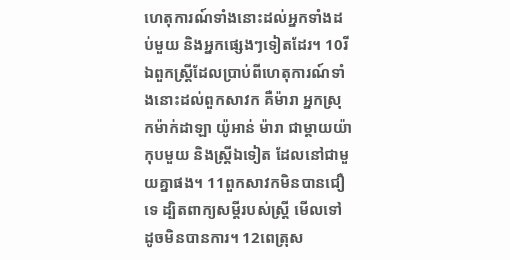ហេតុការណ៍ទាំងនោះដល់អ្នកទាំងដប់មួយ និងអ្នកផ្សេងៗទៀតដែរ។ 10រីឯពួកស្ត្រីដែលប្រាប់ពីហេតុការណ៍ទាំងនោះដល់ពួកសាវក គឺម៉ារា អ្នកស្រុកម៉ាក់ដាឡា យ៉ូអាន់ ម៉ារា ជាម្តាយយ៉ាកុបមួយ និងស្ត្រីឯទៀត ដែលនៅជាមួយគ្នាផង។ 11ពួកសាវកមិនបានជឿទេ ដ្បិតពាក្យសម្ដីរបស់ស្រ្តី មើលទៅដូចមិនបានការ។ 12ពេត្រុស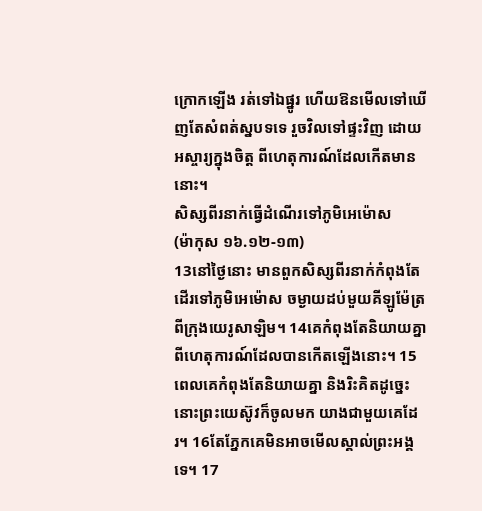ក្រោកឡើង រត់ទៅឯផ្នូរ ហើយឱនមើលទៅឃើញតែសំពត់ស្នបទទេ រួចវិលទៅផ្ទះវិញ ដោយអស្ចារ្យក្នុងចិត្ត ពីហេតុការណ៍ដែលកើតមាននោះ។
សិស្សពីរនាក់ធ្វើដំណើរទៅភូមិអេម៉ោស
(ម៉ាកុស ១៦.១២-១៣)
13នៅថ្ងៃនោះ មានពួកសិស្សពីរនាក់កំពុងតែដើរទៅភូមិអេម៉ោស ចម្ងាយដប់មួយគីឡូម៉ែត្រ ពីក្រុងយេរូសាឡិម។ 14គេកំពុងតែនិយាយគ្នា ពីហេតុការណ៍ដែលបានកើតឡើងនោះ។ 15ពេលគេកំពុងតែនិយាយគ្នា និងរិះគិតដូច្នេះ នោះព្រះយេស៊ូវក៏ចូលមក យាងជាមួយគេដែរ។ 16តែភ្នែកគេមិនអាចមើលស្គាល់ព្រះអង្គទេ។ 17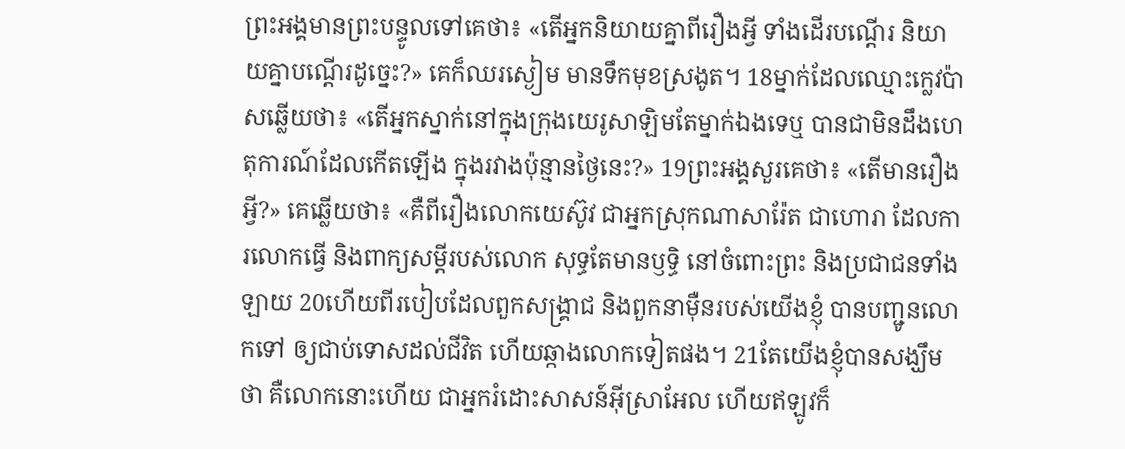ព្រះអង្គមានព្រះបន្ទូលទៅគេថា៖ «តើអ្នកនិយាយគ្នាពីរឿងអ្វី ទាំងដើរបណ្តើរ និយាយគ្នាបណ្ដើរដូច្នេះ?» គេក៏ឈរស្ងៀម មានទឹកមុខស្រងូត។ 18ម្នាក់ដែលឈ្មោះក្លេវប៉ាសឆ្លើយថា៖ «តើអ្នកស្នាក់នៅក្នុងក្រុងយេរូសាឡិមតែម្នាក់ឯងទេឬ បានជាមិនដឹងហេតុការណ៍ដែលកើតឡើង ក្នុងរវាងប៉ុន្មានថ្ងៃនេះ?» 19ព្រះអង្គសួរគេថា៖ «តើមានរឿងអ្វី?» គេឆ្លើយថា៖ «គឺពីរឿងលោកយេស៊ូវ ជាអ្នកស្រុកណាសារ៉ែត ជាហោរា ដែលការលោកធ្វើ និងពាក្យសម្ដីរបស់លោក សុទ្ធតែមានឫទ្ធិ នៅចំពោះព្រះ និងប្រជាជនទាំងឡាយ 20ហើយពីរបៀបដែលពួកសង្គ្រាជ និងពួកនាម៉ឺនរបស់យើងខ្ញុំ បានបញ្ជូនលោកទៅ ឲ្យជាប់ទោសដល់ជីវិត ហើយឆ្កាងលោកទៀតផង។ 21តែយើងខ្ញុំបានសង្ឃឹមថា គឺលោកនោះហើយ ជាអ្នករំដោះសាសន៍អ៊ីស្រាអែល ហើយឥឡូវក៏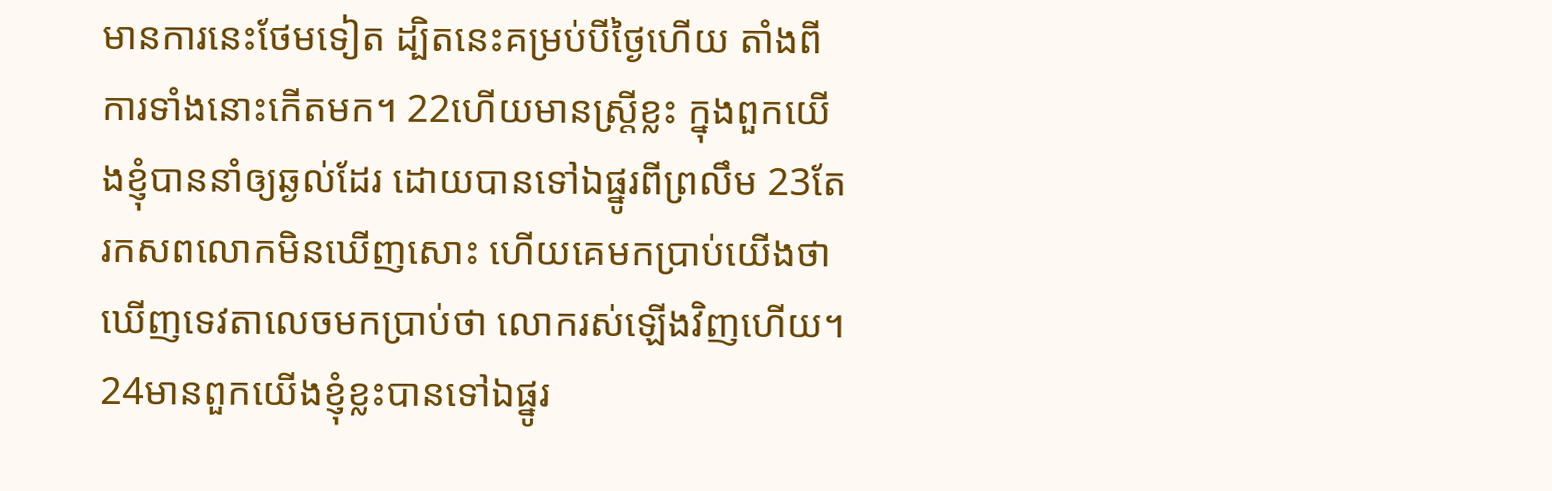មានការនេះថែមទៀត ដ្បិតនេះគម្រប់បីថ្ងៃហើយ តាំងពីការទាំងនោះកើតមក។ 22ហើយមានស្ត្រីខ្លះ ក្នុងពួកយើងខ្ញុំបាននាំឲ្យឆ្ងល់ដែរ ដោយបានទៅឯផ្នូរពីព្រលឹម 23តែរកសពលោកមិនឃើញសោះ ហើយគេមកប្រាប់យើងថា ឃើញទេវតាលេចមកប្រាប់ថា លោករស់ឡើងវិញហើយ។ 24មានពួកយើងខ្ញុំខ្លះបានទៅឯផ្នូរ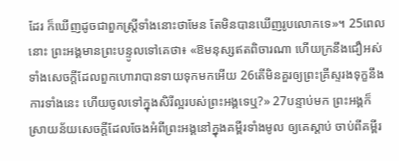ដែរ ក៏ឃើញដូចជាពួកស្រ្តីទាំងនោះថាមែន តែមិនបានឃើញរូបលោកទេ»។ 25ពេលនោះ ព្រះអង្គមានព្រះបន្ទូលទៅគេថា៖ «ឱមនុស្សឥតពិចារណា ហើយក្រនឹងជឿអស់ទាំងសេចក្តីដែលពួកហោរាបានទាយទុកមកអើយ 26តើមិនគួរឲ្យព្រះគ្រីស្ទរងទុក្ខនឹងការទាំងនេះ ហើយចូលទៅក្នុងសិរីល្អរបស់ព្រះអង្គទេឬ?» 27បន្ទាប់មក ព្រះអង្គក៏ស្រាយន័យសេចក្តីដែលចែងអំពីព្រះអង្គនៅក្នុងគម្ពីរទាំងមូល ឲ្យគេស្តាប់ ចាប់ពីគម្ពីរ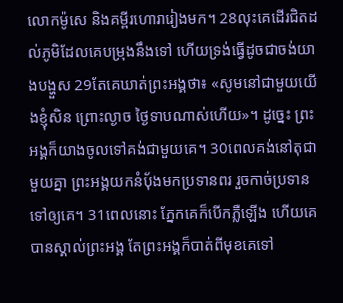លោកម៉ូសេ និងគម្ពីរហោរារៀងមក។ 28លុះគេដើរជិតដល់ភូមិដែលគេបម្រុងនឹងទៅ ហើយទ្រង់ធ្វើដូចជាចង់យាងបង្ហួស 29តែគេឃាត់ព្រះអង្គថា៖ «សូមនៅជាមួយយើងខ្ញុំសិន ព្រោះល្ងាច ថ្ងៃទាបណាស់ហើយ»។ ដូច្នេះ ព្រះអង្គក៏យាងចូលទៅគង់ជាមួយគេ។ 30ពេលគង់នៅតុជាមួយគ្នា ព្រះអង្គយកនំបុ័ងមកប្រទានពរ រួចកាច់ប្រទានទៅឲ្យគេ។ 31ពេលនោះ ភ្នែកគេក៏បើកភ្លឺឡើង ហើយគេបានស្គាល់ព្រះអង្គ តែព្រះអង្គក៏បាត់ពីមុខគេទៅ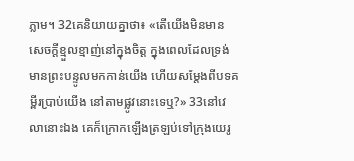ភ្លាម។ 32គេនិយាយគ្នាថា៖ «តើយើងមិនមានសេចក្តីខ្មួលខ្មាញ់នៅក្នុងចិត្ត ក្នុងពេលដែលទ្រង់មានព្រះបន្ទូលមកកាន់យើង ហើយសម្តែងពីបទគម្ពីរប្រាប់យើង នៅតាមផ្លូវនោះទេឬ?» 33នៅវេលានោះឯង គេក៏ក្រោកឡើងត្រឡប់ទៅក្រុងយេរូ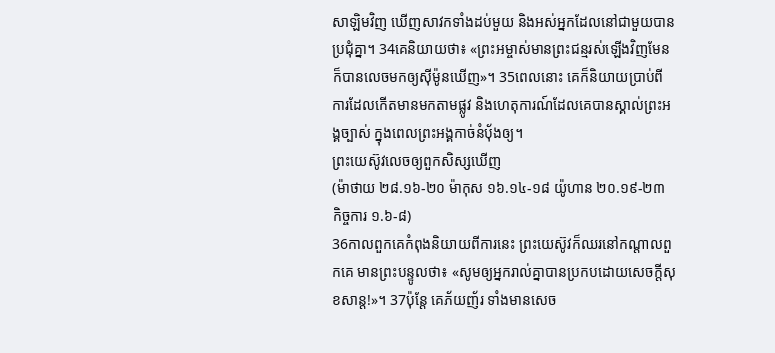សាឡិមវិញ ឃើញសាវកទាំងដប់មួយ និងអស់អ្នកដែលនៅជាមួយបានប្រជុំគ្នា។ 34គេនិយាយថា៖ «ព្រះអម្ចាស់មានព្រះជន្មរស់ឡើងវិញមែន ក៏បានលេចមកឲ្យស៊ីម៉ូនឃើញ»។ 35ពេលនោះ គេក៏និយាយប្រាប់ពីការដែលកើតមានមកតាមផ្លូវ និងហេតុការណ៍ដែលគេបានស្គាល់ព្រះអង្គច្បាស់ ក្នុងពេលព្រះអង្គកាច់នំបុ័ងឲ្យ។
ព្រះយេស៊ូវលេចឲ្យពួកសិស្សឃើញ
(ម៉ាថាយ ២៨.១៦-២០ ម៉ាកុស ១៦.១៤-១៨ យ៉ូហាន ២០.១៩-២៣ កិច្ចការ ១.៦-៨)
36កាលពួកគេកំពុងនិយាយពីការនេះ ព្រះយេស៊ូវក៏ឈរនៅកណ្តាលពួកគេ មានព្រះបន្ទូលថា៖ «សូមឲ្យអ្នករាល់គ្នាបានប្រកបដោយសេចក្តីសុខសាន្ត!»។ 37ប៉ុន្ដែ គេភ័យញ័រ ទាំងមានសេច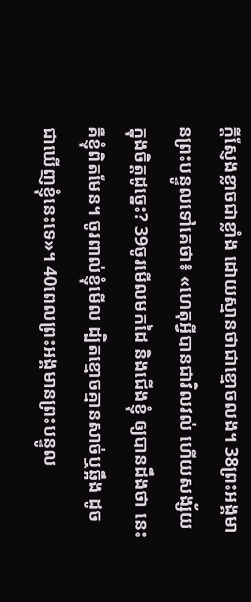ក្តីស្ញែងខ្លាចជាខ្លាំង ដោយស្មានថាជាខ្មោចលង។ 38ព្រះអង្គមានព្រះបន្ទូលទៅគេថា៖ «ហេតុអ្វីបានជាវិលវល់ ហើយសង្ស័យក្នុងចិត្តដូច្នេះ? 39ចូរមើលមកដៃ និងជើងខ្ញុំ ឲ្យបានដឹងថា នេះគឺខ្ញុំពិតមែន។ ចូរពាល់ខ្ញុំមើល ដ្បិតខ្មោចគ្មានសាច់ឬឆ្អឹង ដូចជាឃើញខ្ញុំនេះទេ»។ 40ពេលព្រះអង្គមានព្រះបន្ទូល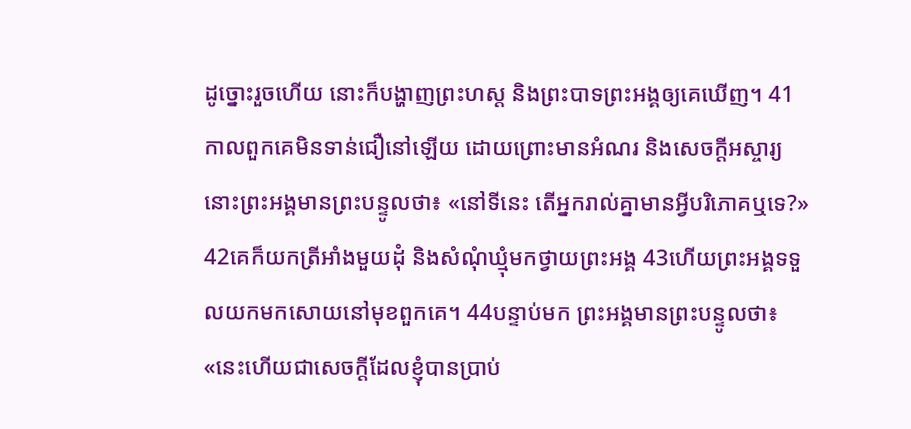ដូច្នោះរួចហើយ នោះក៏បង្ហាញព្រះហស្ត និងព្រះបាទព្រះអង្គឲ្យគេឃើញ។ 41កាលពួកគេមិនទាន់ជឿនៅឡើយ ដោយព្រោះមានអំណរ និងសេចក្តីអស្ចារ្យ នោះព្រះអង្គមានព្រះបន្ទូលថា៖ «នៅទីនេះ តើអ្នករាល់គ្នាមានអ្វីបរិភោគឬទេ?» 42គេក៏យកត្រីអាំងមួយដុំ និងសំណុំឃ្មុំមកថ្វាយព្រះអង្គ 43ហើយព្រះអង្គទទួលយកមកសោយនៅមុខពួកគេ។ 44បន្ទាប់មក ព្រះអង្គមានព្រះបន្ទូលថា៖ «នេះហើយជាសេចក្តីដែលខ្ញុំបានប្រាប់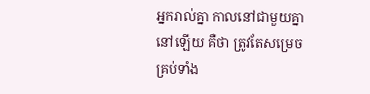អ្នករាល់គ្នា កាលនៅជាមួយគ្នានៅឡើយ គឺថា ត្រូវតែសម្រេចគ្រប់ទាំង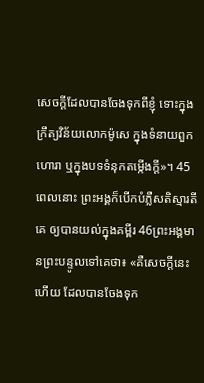សេចក្តីដែលបានចែងទុកពីខ្ញុំ ទោះក្នុងក្រឹត្យវិន័យលោកម៉ូសេ ក្នុងទំនាយពួកហោរា ឬក្នុងបទទំនុកតម្កើងក្តី»។ 45ពេលនោះ ព្រះអង្គក៏បើកបំភ្លឺសតិស្មារតីគេ ឲ្យបានយល់ក្នុងគម្ពីរ 46ព្រះអង្គមានព្រះបន្ទូលទៅគេថា៖ «គឺសេចក្តីនេះហើយ ដែលបានចែងទុក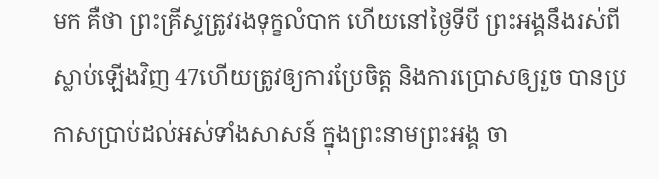មក គឺថា ព្រះគ្រីស្ទត្រូវរងទុក្ខលំបាក ហើយនៅថ្ងៃទីបី ព្រះអង្គនឹងរស់ពីស្លាប់ឡើងវិញ 47ហើយត្រូវឲ្យការប្រែចិត្ត និងការប្រោសឲ្យរួច បានប្រកាសប្រាប់ដល់អស់ទាំងសាសន៍ ក្នុងព្រះនាមព្រះអង្គ ចា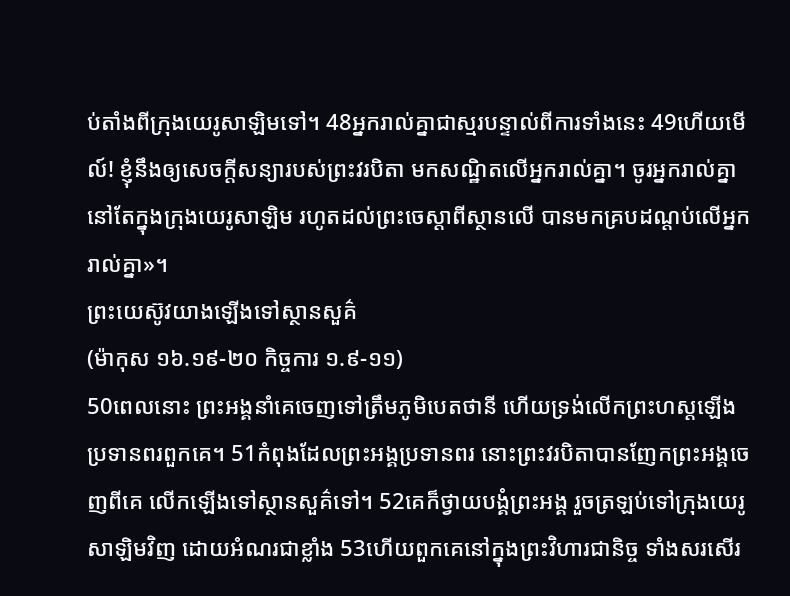ប់តាំងពីក្រុងយេរូសាឡិមទៅ។ 48អ្នករាល់គ្នាជាស្មរបន្ទាល់ពីការទាំងនេះ 49ហើយមើល៍! ខ្ញុំនឹងឲ្យសេចក្តីសន្យារបស់ព្រះវរបិតា មកសណ្ឋិតលើអ្នករាល់គ្នា។ ចូរអ្នករាល់គ្នានៅតែក្នុងក្រុងយេរូសាឡិម រហូតដល់ព្រះចេស្តាពីស្ថានលើ បានមកគ្របដណ្តប់លើអ្នករាល់គ្នា»។
ព្រះយេស៊ូវយាងឡើងទៅស្ថានសួគ៌
(ម៉ាកុស ១៦.១៩-២០ កិច្ចការ ១.៩-១១)
50ពេលនោះ ព្រះអង្គនាំគេចេញទៅត្រឹមភូមិបេតថានី ហើយទ្រង់លើកព្រះហស្តឡើង ប្រទានពរពួកគេ។ 51កំពុងដែលព្រះអង្គប្រទានពរ នោះព្រះវរបិតាបានញែកព្រះអង្គចេញពីគេ លើកឡើងទៅស្ថានសួគ៌ទៅ។ 52គេក៏ថ្វាយបង្គំព្រះអង្គ រួចត្រឡប់ទៅក្រុងយេរូសាឡិមវិញ ដោយអំណរជាខ្លាំង 53ហើយពួកគេនៅក្នុងព្រះវិហារជានិច្ច ទាំងសរសើរ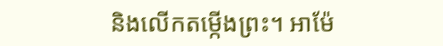និងលើកតម្កើងព្រះ។ អាម៉ែ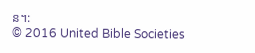ន។:
© 2016 United Bible Societies